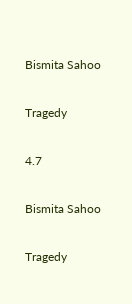Bismita Sahoo

Tragedy

4.7

Bismita Sahoo

Tragedy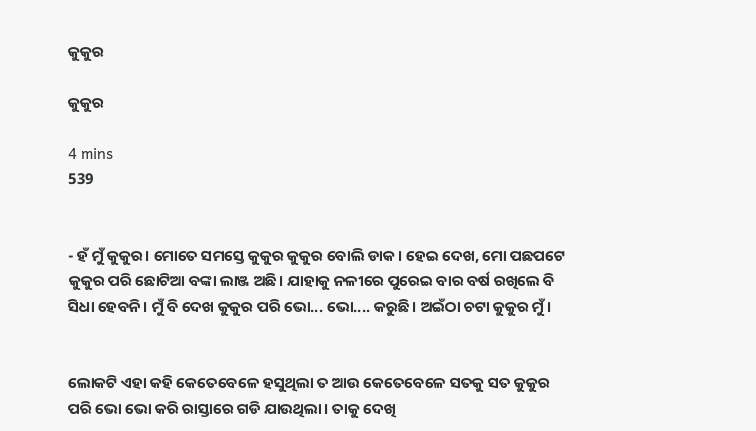କୁକୁର

କୁକୁର

4 mins
539


- ହଁ ମୁଁ କୁକୁର। ମୋତେ ସମସ୍ତେ କୁକୁର କୁକୁର ବୋଲି ଡାକ। ହେଇ ଦେଖ, ମୋ ପଛପଟେ କୁକୁର ପରି ଛୋଟିଆ ବଙ୍କା ଲାଞ୍ଜ ଅଛି। ଯାହାକୁ ନଳୀରେ ପୁରେଇ ବାର ବର୍ଷ ରଖିଲେ ବି ସିଧା ହେବନି। ମୁଁ ବି ଦେଖ କୁକୁର ପରି ଭୋ... ଭୋ.... କରୁଛି। ଅଇଁଠା ଚଟା କୁକୁର ମୁଁ।


ଲୋକଟି ଏହା କହି କେତେବେଳେ ହସୁଥିଲା ତ ଆଉ କେତେବେଳେ ସତକୁ ସତ କୁକୁର ପରି ଭୋ ଭୋ କରି ରାସ୍ତାରେ ଗଡି ଯାଉଥିଲା। ତାକୁ ଦେଖି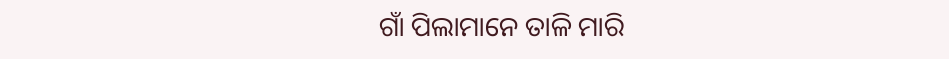ଗାଁ ପିଲାମାନେ ତାଳି ମାରି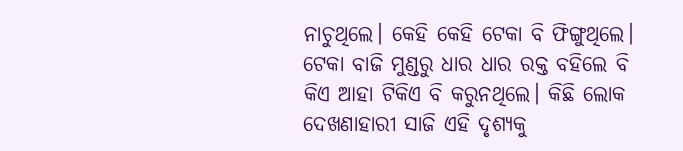ନାଚୁଥିଲେ। କେହି କେହି ଟେକା ବି ଫିଙ୍ଗୁଥିଲେ। ଟେକା ବାଜି ମୁଣ୍ଡରୁ ଧାର ଧାର ରକ୍ତ ବହିଲେ ବି କିଏ ଆହା ଟିକିଏ ବି କରୁନଥିଲେ। କିଛି ଲୋକ ଦେଖଣାହାରୀ ସାଜି ଏହି ଦୃଶ୍ୟକୁ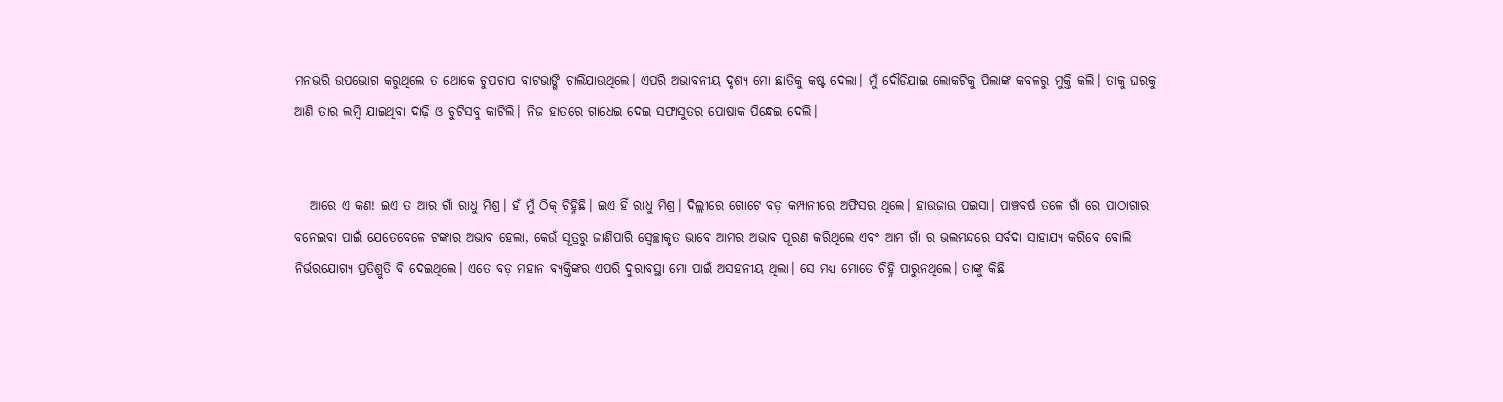ମନଭରି ଉପଭୋଗ କରୁଥିଲେ ତ ଥୋକେ ଚୁପଚାପ ବାଟଭାଙ୍ଗି ଚାଲିଯାଉଥିଲେ। ଏପରି ଅଭାବନୀୟ ଦୃଶ୍ୟ ମୋ ଛାତିକୁ କଷ୍ଟ ଦେଲା। ମୁଁ ଦୌଡିଯାଇ ଲୋକଟିକୁ ପିଲାଙ୍କ କବଳରୁ ମୁକ୍ତି କଲି। ତାକୁ ଘରକୁ ଆଣି ତାର ଲମ୍ବି ଯାଇଥିବା ଦାଢ଼ି ଓ ଚୁଟିସବୁ କାଟିଲି। ନିଜ ହାତରେ ଗାଧେଇ ଦେଇ ସଫାସୁତର ପୋଷାକ ପିନ୍ଧେଇ ଦେଲି।


   ଆରେ ଏ କଣ! ଇଏ ତ ଆର ଗାଁ ରାଧୁ ମିଶ୍ର। ହଁ ମୁଁ ଠିକ୍ ଚିହ୍ନିଛି। ଇଏ ହିଁ ରାଧୁ ମିଶ୍ର। ଦିଲ୍ଲୀରେ ଗୋଟେ ବଡ଼ କମ୍ପାନୀରେ ଅଫିସର ଥିଲେ। ହାଉଜାଉ ପଇସା। ପାଞ୍ଚବର୍ଷ ତଳେ ଗାଁ ରେ ପାଠାଗାର ବନେଇବା ପାଇଁ ଯେତେବେଳେ ଟଙ୍କାର ଅଭାବ ହେଲା, କେଉଁ ସୂତ୍ରରୁ ଜାଣିପାରି ସ୍ବେଚ୍ଛାକୃତ ଭାବେ ଆମର ଅଭାବ ପୂରଣ କରିଥିଲେ ଏବଂ ଆମ ଗାଁ ର ଭଲମନ୍ଦରେ ସର୍ବଦା ସାହାଯ୍ୟ କରିବେ ବୋଲି ନିର୍ଭରଯୋଗ୍ୟ ପ୍ରତିଶ୍ରୁତି ବି ଦେଇଥିଲେ। ଏତେ ବଡ଼ ମହାନ ବ୍ୟକ୍ତିଙ୍କର ଏପରି ଦୁରାବସ୍ଥା ମୋ ପାଇଁ ଅସହନୀୟ ଥିଲା। ସେ ମଧ୍ୟ ମୋତେ ଚିହ୍ନି ପାରୁନଥିଲେ। ତାଙ୍କୁ କିଛି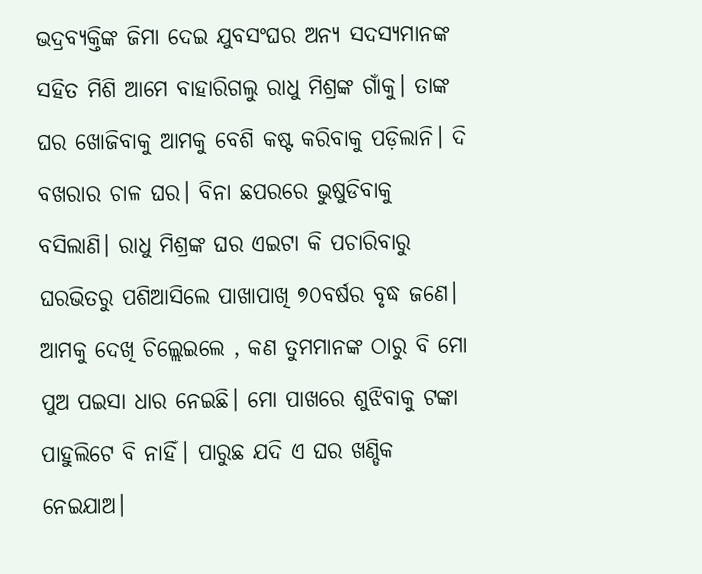ଭଦ୍ରବ୍ୟକ୍ତିଙ୍କ ଜିମା ଦେଇ ଯୁବସଂଘର ଅନ୍ୟ ସଦସ୍ୟମାନଙ୍କ ସହିତ ମିଶି ଆମେ ବାହାରିଗଲୁ ରାଧୁ ମିଶ୍ରଙ୍କ ଗାଁକୁ। ତାଙ୍କ ଘର ଖୋଜିବାକୁ ଆମକୁ ବେଶି କଷ୍ଟ କରିବାକୁ ପଡ଼ିଲାନି। ଦି ବଖରାର ଚାଳ ଘର। ବିନା ଛପରରେ ଭୁଷୁଡିବାକୁ ବସିଲାଣି। ରାଧୁ ମିଶ୍ରଙ୍କ ଘର ଏଇଟା କି ପଚାରିବାରୁ ଘରଭିତରୁ ପଶିଆସିଲେ ପାଖାପାଖି ୭୦ବର୍ଷର ବୃଦ୍ଧ ଜଣେ। ଆମକୁ ଦେଖି ଚିଲ୍ଲେଇଲେ , କଣ ତୁମମାନଙ୍କ ଠାରୁ ବି ମୋ ପୁଅ ପଇସା ଧାର ନେଇଛି। ମୋ ପାଖରେ ଶୁଝିବାକୁ ଟଙ୍କା ପାହୁଲିଟେ ବି ନାହିଁ। ପାରୁଛ ଯଦି ଏ ଘର ଖଣ୍ଡିକ ନେଇଯାଅ।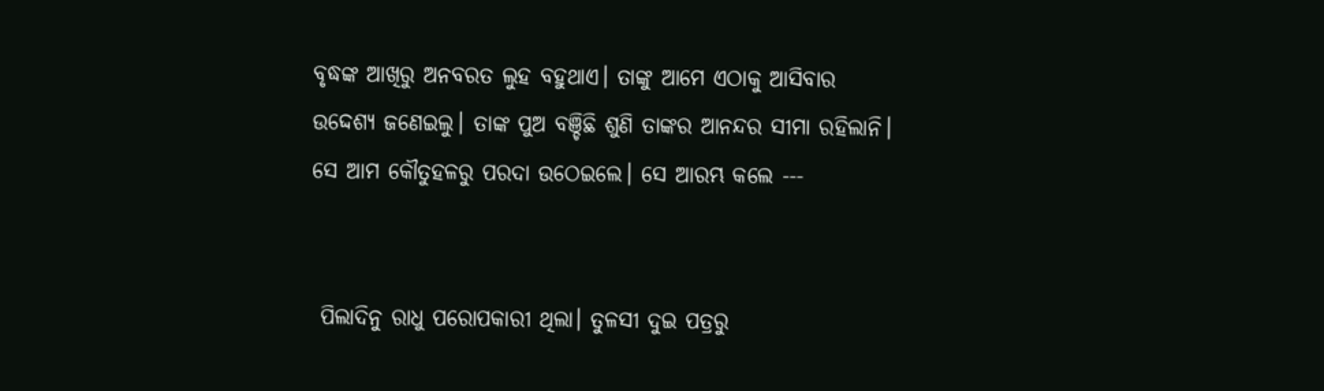ବୃଦ୍ଧଙ୍କ ଆଖିରୁ ଅନବରତ ଲୁହ ବହୁଥାଏ। ତାଙ୍କୁ ଆମେ ଏଠାକୁ ଆସିବାର ଉଦ୍ଦେଶ୍ୟ ଜଣେଇଲୁ। ତାଙ୍କ ପୁଅ ବଞ୍ଚିଛି ଶୁଣି ତାଙ୍କର ଆନନ୍ଦର ସୀମା ରହିଲାନି। ସେ ଆମ କୌତୁହଳରୁ ପରଦା ଉଠେଇଲେ। ସେ ଆରମ୍ଭ କଲେ ---


 ପିଲାଦିନୁ ରାଧୁ ପରୋପକାରୀ ଥିଲା। ତୁଳସୀ ଦୁଇ ପତ୍ରରୁ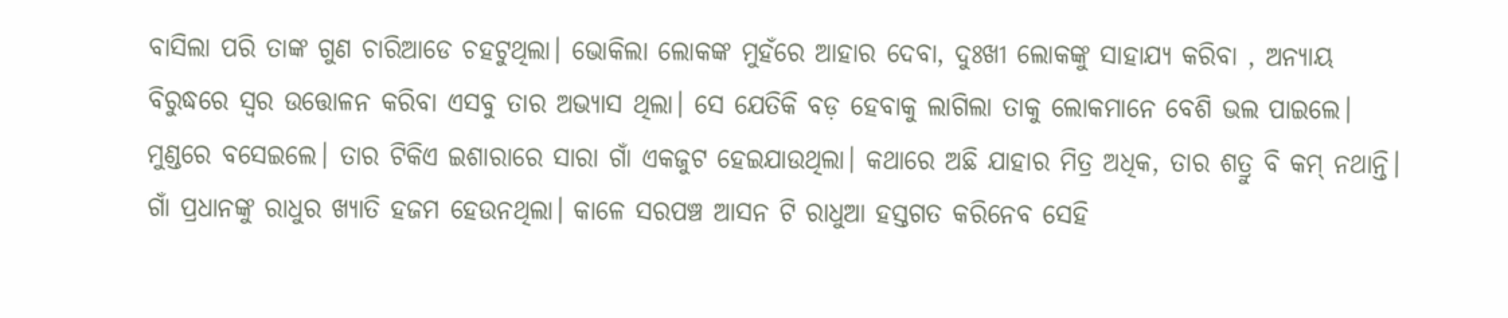ବାସିଲା ପରି ତାଙ୍କ ଗୁଣ ଚାରିଆଡେ ଚହଟୁଥିଲା। ଭୋକିଲା ଲୋକଙ୍କ ମୁହଁରେ ଆହାର ଦେବା, ଦୁଃଖୀ ଲୋକଙ୍କୁ ସାହାଯ୍ୟ କରିବା , ଅନ୍ୟାୟ ବିରୁଦ୍ଧରେ ସ୍ୱର ଉତ୍ତୋଳନ କରିବା ଏସବୁ ତାର ଅଭ୍ୟାସ ଥିଲା। ସେ ଯେତିକି ବଡ଼ ହେବାକୁ ଲାଗିଲା ତାକୁ ଲୋକମାନେ ବେଶି ଭଲ ପାଇଲେ। ମୁଣ୍ଡରେ ବସେଇଲେ। ତାର ଟିକିଏ ଇଶାରାରେ ସାରା ଗାଁ ଏକଜୁଟ ହେଇଯାଉଥିଲା। କଥାରେ ଅଛି ଯାହାର ମିତ୍ର ଅଧିକ, ତାର ଶତ୍ରୁ ବି କମ୍ ନଥାନ୍ତି। ଗାଁ ପ୍ରଧାନଙ୍କୁ ରାଧୁର ଖ୍ୟାତି ହଜମ ହେଉନଥିଲା। କାଳେ ସରପଞ୍ଚ ଆସନ ଟି ରାଧୁଆ ହସ୍ତଗତ କରିନେବ ସେହି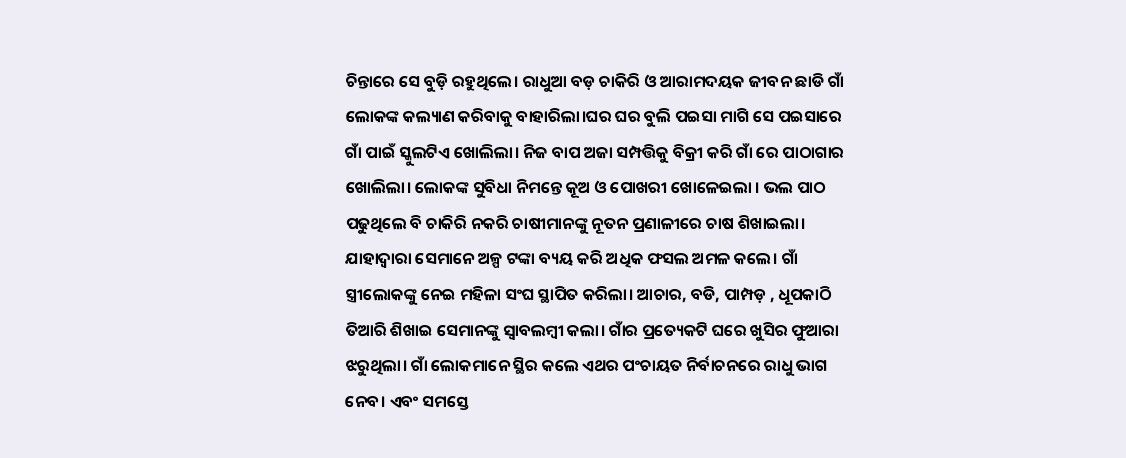ଚିନ୍ତାରେ ସେ ବୁଡ଼ି ରହୁଥିଲେ। ରାଧୁଆ ବଡ଼ ଚାକିରି ଓ ଆରାମଦୟକ ଜୀବନ ଛାଡି ଗାଁ ଲୋକଙ୍କ କଲ୍ୟାଣ କରିବାକୁ ବାହାରିଲା।ଘର ଘର ବୁଲି ପଇସା ମାଗି ସେ ପଇସାରେ ଗାଁ ପାଇଁ ସ୍କୁଲଟିଏ ଖୋଲିଲା। ନିଜ ବାପ ଅଜା ସମ୍ପତ୍ତିକୁ ବିକ୍ରୀ କରି ଗାଁ ରେ ପାଠାଗାର ଖୋଲିଲା। ଲୋକଙ୍କ ସୁବିଧା ନିମନ୍ତେ କୂଅ ଓ ପୋଖରୀ ଖୋଳେଇଲା । ଭଲ ପାଠ ପଢୁଥିଲେ ବି ଚାକିରି ନକରି ଚାଷୀମାନଙ୍କୁ ନୂତନ ପ୍ରଣାଳୀରେ ଚାଷ ଶିଖାଇଲା। ଯାହାଦ୍ୱାରା ସେମାନେ ଅଳ୍ପ ଟଙ୍କା ବ୍ୟୟ କରି ଅଧିକ ଫସଲ ଅମଳ କଲେ। ଗାଁ ସ୍ତ୍ରୀଲୋକଙ୍କୁ ନେଇ ମହିଳା ସଂଘ ସ୍ଥାପିତ କରିଲା। ଆଚାର, ବଡି, ପାମ୍ପଡ଼ , ଧୂପକାଠି ତିଆରି ଶିଖାଇ ସେମାନଙ୍କୁ ସ୍ୱାବଲମ୍ବୀ କଲା। ଗାଁର ପ୍ରତ୍ୟେକଟି ଘରେ ଖୁସିର ଫୁଆରା ଝରୁଥିଲା। ଗାଁ ଲୋକମାନେ ସ୍ଥିର କଲେ ଏଥର ପଂଚାୟତ ନିର୍ବାଚନରେ ରାଧୁ ଭାଗ ନେବ। ଏବଂ ସମସ୍ତେ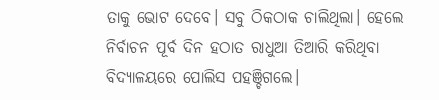ତାକୁ ଭୋଟ ଦେବେ। ସବୁ ଠିକଠାକ ଚାଲିଥିଲା। ହେଲେ ନିର୍ବାଚନ ପୂର୍ବ ଦିନ ହଠାତ ରାଧୁଆ ତିଆରି କରିଥିବା ବିଦ୍ୟାଳୟରେ ପୋଲିସ ପହଞ୍ଚିଗଲେ।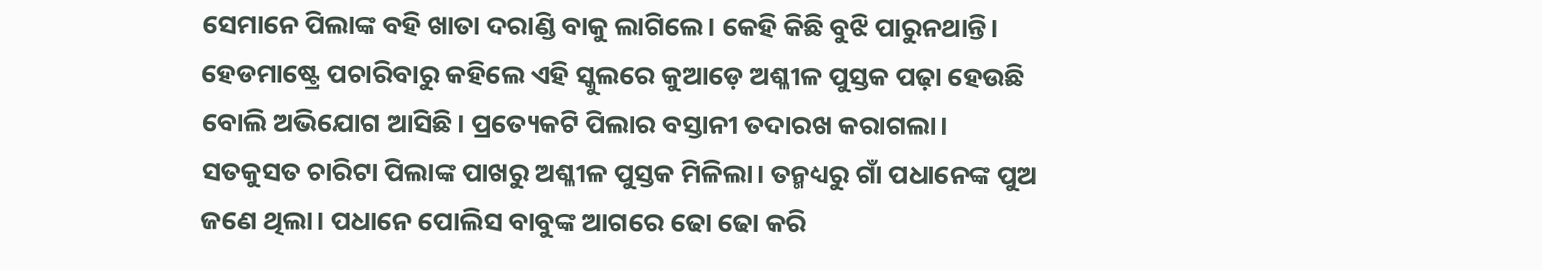ସେମାନେ ପିଲାଙ୍କ ବହି ଖାତା ଦରାଣ୍ଡି ବାକୁ ଲାଗିଲେ। କେହି କିଛି ବୁଝି ପାରୁନଥାନ୍ତି। ହେଡମାଷ୍ଟ୍ରେ ପଚାରିବାରୁ କହିଲେ ଏହି ସ୍କୁଲରେ କୁଆଡ଼େ ଅଶ୍ଳୀଳ ପୁସ୍ତକ ପଢ଼ା ହେଉଛି ବୋଲି ଅଭିଯୋଗ ଆସିଛି। ପ୍ରତ୍ୟେକଟି ପିଲାର ବସ୍ତାନୀ ତଦାରଖ କରାଗଲା। ସତକୁସତ ଚାରିଟା ପିଲାଙ୍କ ପାଖରୁ ଅଶ୍ଳୀଳ ପୁସ୍ତକ ମିଳିଲା। ତନ୍ମଧ୍ୟରୁ ଗାଁ ପଧାନେଙ୍କ ପୁଅ ଜଣେ ଥିଲା। ପଧାନେ ପୋଲିସ ବାବୁଙ୍କ ଆଗରେ ଢୋ ଢୋ କରି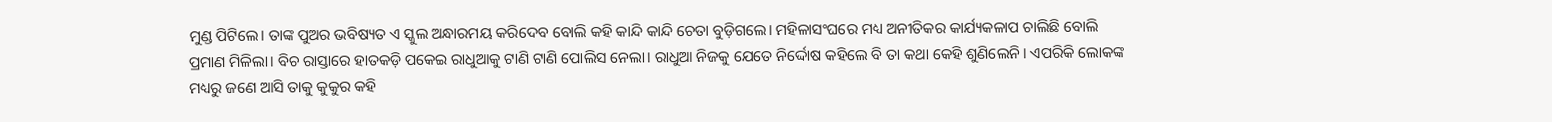ମୁଣ୍ଡ ପିଟିଲେ। ତାଙ୍କ ପୁଅର ଭବିଷ୍ୟତ ଏ ସ୍କୁଲ ଅନ୍ଧାରମୟ କରିଦେବ ବୋଲି କହି କାନ୍ଦି କାନ୍ଦି ଚେତା ବୁଡ଼ିଗଲେ। ମହିଳାସଂଘରେ ମଧ୍ୟ ଅନୀତିକର କାର୍ଯ୍ୟକଳାପ ଚାଲିଛି ବୋଲି ପ୍ରମାଣ ମିଳିଲା। ବିଚ ରାସ୍ତାରେ ହାତକଡ଼ି ପକେଇ ରାଧୁଆକୁ ଟାଣି ଟାଣି ପୋଲିସ ନେଲା। ରାଧୁଆ ନିଜକୁ ଯେତେ ନିର୍ଦ୍ଦୋଷ କହିଲେ ବି ତା କଥା କେହି ଶୁଣିଲେନି। ଏପରିକି ଲୋକଙ୍କ ମଧ୍ୟରୁ ଜଣେ ଆସି ତାକୁ କୁକୁର କହି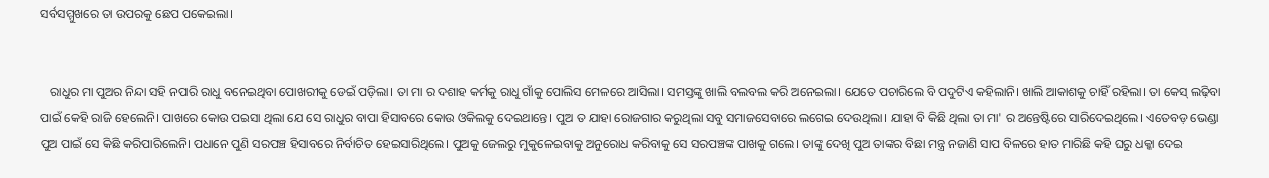ସର୍ବସମ୍ମୁଖରେ ତା ଉପରକୁ ଛେପ ପକେଇଲା।


   ରାଧୁର ମା ପୁଅର ନିନ୍ଦା ସହି ନପାରି ରାଧୁ ବନେଇଥିବା ପୋଖରୀକୁ ଡେଇଁ ପଡ଼ିଲା। ତା ମା ର ଦଶାହ କର୍ମକୁ ରାଧୁ ଗାଁକୁ ପୋଲିସ ମେଳରେ ଆସିଲା। ସମସ୍ତଙ୍କୁ ଖାଲି ବଲବଲ କରି ଅନେଇଲା। ଯେତେ ପଚାରିଲେ ବି ପଦୁଟିଏ କହିଲାନି। ଖାଲି ଆକାଶକୁ ଚାହିଁ ରହିଲା। ତା କେସ୍ ଲଢ଼ିବା ପାଇଁ କେହି ରାଜି ହେଲେନି। ପାଖରେ କୋଉ ପଇସା ଥିଲା ଯେ ସେ ରାଧୁର ବାପା ହିସାବରେ କୋଉ ଓକିଲକୁ ଦେଇଥାନ୍ତେ। ପୁଅ ତ ଯାହା ରୋଜଗାର କରୁଥିଲା ସବୁ ସମାଜସେବାରେ ଲଗେଇ ଦେଉଥିଲା। ଯାହା ବି କିଛି ଥିଲା ତା ମା' ର ଅନ୍ତେଷ୍ଟିରେ ସାରିଦେଇଥିଲେ। ଏତେବଡ଼ ଭେଣ୍ଡା ପୁଅ ପାଇଁ ସେ କିଛି କରିପାରିଲେନି। ପଧାନେ ପୁଣି ସରପଞ୍ଚ ହିସାବରେ ନିର୍ବାଚିତ ହେଇସାରିଥିଲେ। ପୁଅକୁ ଜେଲରୁ ମୁକୁଳେଇବାକୁ ଅନୁରୋଧ କରିବାକୁ ସେ ସରପଞ୍ଚଙ୍କ ପାଖକୁ ଗଲେ। ତାଙ୍କୁ ଦେଖି ପୁଅ ତାଙ୍କର ବିଛା ମନ୍ତ୍ର ନଜାଣି ସାପ ବିଳରେ ହାତ ମାରିଛି କହି ଘରୁ ଧକ୍କା ଦେଇ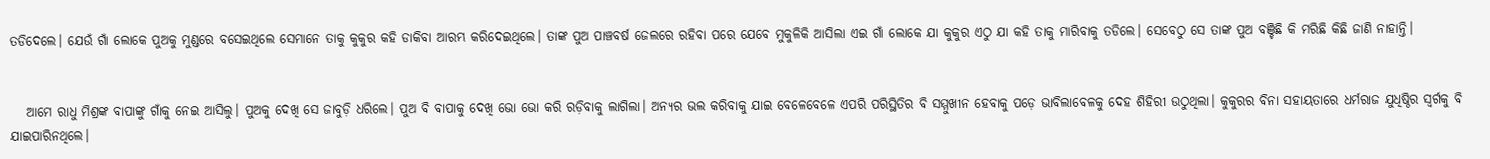ତଡିଦେଲେ। ଯେଉଁ ଗାଁ ଲୋକେ ପୁଅକୁ ମୁଣ୍ଡରେ ବସେଇଥିଲେ ସେମାନେ ତାକୁ କୁକୁର କହି ଡାକିବା ଆରମ୍ଭ କରିଦେଇଥିଲେ। ତାଙ୍କ ପୁଅ ପାଞ୍ଚବର୍ଷ ଜେଲରେ ରହିବା ପରେ ଯେବେ ମୁକୁଳିକି ଆସିଲା ଏଇ ଗାଁ ଲୋକେ ଯା କୁକୁର ଏଠୁ ଯା କହି ତାକୁ ମାରିବାକୁ ତଡିଲେ। ସେବେଠୁ ସେ ତାଙ୍କ ପୁଅ ବଞ୍ଚିଛି କି ମରିଛି କିଛି ଜାଣି ନାହାନ୍ତି।


   ଆମେ ରାଧୁ ମିଶ୍ରଙ୍କ ବାପାଙ୍କୁ ଗାଁକୁ ନେଇ ଆସିଲୁ। ପୁଅକୁ ଦେଖି ସେ ଜାବୁଡ଼ି ଧରିଲେ। ପୁଅ ବି ବାପାକୁ ଦେଖି ଭୋ ଭୋ କରି ରଡ଼ିବାକୁ ଲାଗିଲା। ଅନ୍ୟର ଭଲ କରିବାକୁ ଯାଇ ବେଳେବେଳେ ଏପରି ପରିସ୍ଥିତିର ବି ସମ୍ମୁଖୀନ ହେବାକୁ ପଡ଼େ ଭାବିଲାବେଳକୁ ଦେହ ଶିହିରୀ ଉଠୁଥିଲା। କୁକୁରର ବିନା ସହାୟତାରେ ଧର୍ମରାଜ ଯୁଧିଷ୍ଠିର ସ୍ୱର୍ଗକୁ ବି ଯାଇପାରିନଥିଲେ।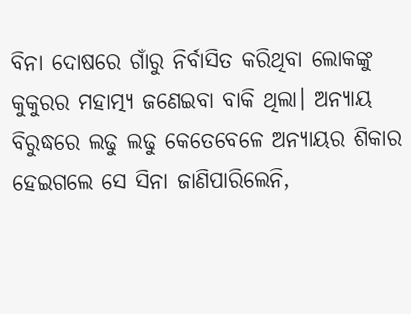ବିନା ଦୋଷରେ ଗାଁରୁ ନିର୍ବାସିତ କରିଥିବା ଲୋକଙ୍କୁ କୁକୁରର ମହାତ୍ମ୍ୟ ଜଣେଇବା ବାକି ଥିଲା। ଅନ୍ୟାୟ ବିରୁଦ୍ଧରେ ଲଢୁ ଲଢୁ କେତେବେଳେ ଅନ୍ୟାୟର ଶିକାର ହେଇଗଲେ ସେ ସିନା ଜାଣିପାରିଲେନି,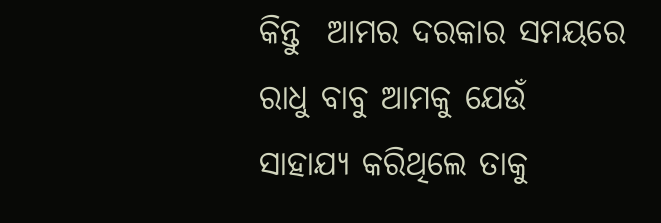କିନ୍ତୁ  ଆମର ଦରକାର ସମୟରେ ରାଧୁ ବାବୁ ଆମକୁ ଯେଉଁ ସାହାଯ୍ୟ କରିଥିଲେ ତାକୁ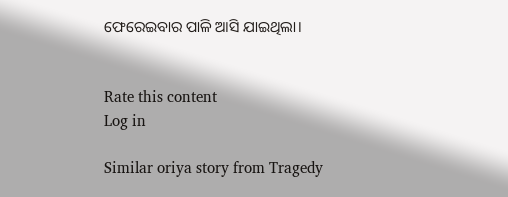ଫେରେଇବାର ପାଳି ଆସି ଯାଇଥିଲା।


Rate this content
Log in

Similar oriya story from Tragedy